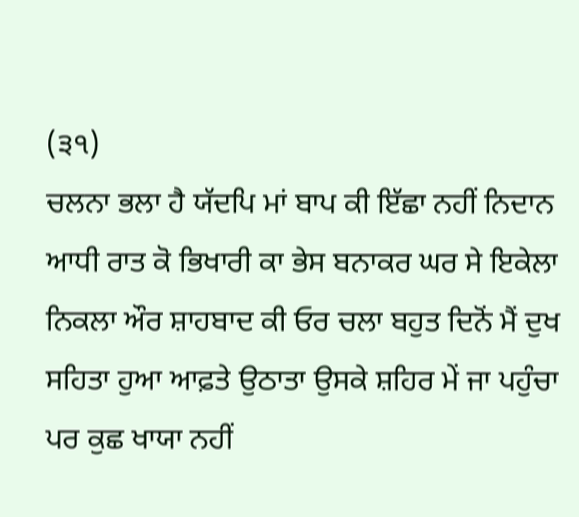(੩੧)
ਚਲਨਾ ਭਲਾ ਹੈ ਯੱਦਪਿ ਮਾਂ ਬਾਪ ਕੀ ਇੱਛਾ ਨਹੀਂ ਨਿਦਾਨ ਆਧੀ ਰਾਤ ਕੋ ਭਿਖਾਰੀ ਕਾ ਭੇਸ ਬਨਾਕਰ ਘਰ ਸੇ ਇਕੇਲਾ ਨਿਕਲਾ ਔਰ ਸ਼ਾਹਬਾਦ ਕੀ ਓਰ ਚਲਾ ਬਹੁਤ ਦਿਨੋਂ ਮੈਂ ਦੁਖ ਸਹਿਤਾ ਹੁਆ ਆਫ਼ਤੇ ਉਠਾਤਾ ਉਸਕੇ ਸ਼ਹਿਰ ਮੇਂ ਜਾ ਪਹੁੰਚਾ ਪਰ ਕੁਛ ਖਾਯਾ ਨਹੀਂ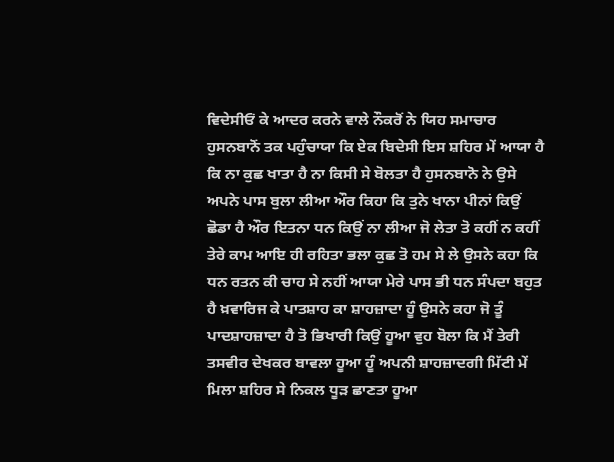ਵਿਦੇਸੀਓਂ ਕੇ ਆਦਰ ਕਰਨੇ ਵਾਲੇ ਨੌਕਰੋਂ ਨੇ ਯਿਹ ਸਮਾਚਾਰ ਹੁਸਨਬਾਨੋਂ ਤਕ ਪਹੁੰਚਾਯਾ ਕਿ ਏਕ ਬਿਦੇਸੀ ਇਸ ਸ਼ਹਿਰ ਮੇਂ ਆਯਾ ਹੈ ਕਿ ਨਾ ਕੁਛ ਖਾਤਾ ਹੈ ਨਾ ਕਿਸੀ ਸੇ ਬੋਲਤਾ ਹੈ ਹੁਸਨਬਾਨੋ ਨੇ ਉਸੇ ਅਪਨੇ ਪਾਸ ਬੁਲਾ ਲੀਆ ਔਰ ਕਿਹਾ ਕਿ ਤੁਨੇ ਖਾਨਾ ਪੀਨਾਂ ਕਿਉਂ ਛੋਡਾ ਹੈ ਔਰ ਇਤਨਾ ਧਨ ਕਿਉਂ ਨਾ ਲੀਆ ਜੋ ਲੇਤਾ ਤੋ ਕਹੀਂ ਨ ਕਹੀਂ ਤੇਰੇ ਕਾਮ ਆਇ ਹੀ ਰਹਿਤਾ ਭਲਾ ਕੁਛ ਤੋ ਹਮ ਸੇ ਲੇ ਉਸਨੇ ਕਹਾ ਕਿ ਧਨ ਰਤਨ ਕੀ ਚਾਹ ਸੇ ਨਹੀਂ ਆਯਾ ਮੇਰੇ ਪਾਸ ਭੀ ਧਨ ਸੰਪਦਾ ਬਹੁਤ ਹੈ ਖ਼ਵਾਰਿਜ ਕੇ ਪਾਤਸ਼ਾਹ ਕਾ ਸ਼ਾਹਜ਼ਾਦਾ ਹੂੰ ਉਸਨੇ ਕਹਾ ਜੋ ਤੂੰ ਪਾਦਸ਼ਾਹਜ਼ਾਦਾ ਹੈ ਤੋ ਭਿਖਾਰੀ ਕਿਉਂ ਹੂਆ ਵੁਹ ਬੋਲਾ ਕਿ ਮੈਂ ਤੇਰੀ ਤਸਵੀਰ ਦੇਖਕਰ ਬਾਵਲਾ ਹੂਆ ਹੂੰ ਅਪਨੀ ਸ਼ਾਹਜ਼ਾਦਗੀ ਮਿੱਟੀ ਮੇਂ ਮਿਲਾ ਸ਼ਹਿਰ ਸੇ ਨਿਕਲ ਧੂੜ ਛਾਣਤਾ ਹੂਆ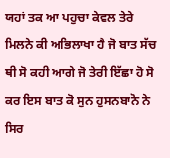ਯਹਾਂ ਤਕ ਆ ਪਹੁਚਾ ਕੇਵਲ ਤੇਰੇ ਮਿਲਨੇ ਕੀ ਅਭਿਲਾਖਾ ਹੈ ਜੋ ਬਾਤ ਸੱਚ ਥੀ ਸੋ ਕਹੀ ਆਗੇ ਜੋ ਤੇਰੀ ਇੱਛਾ ਹੋ ਸੋ ਕਰ ਇਸ ਬਾਤ ਕੋ ਸੁਨ ਹੁਸਨਬਾਨੋ ਨੇ ਸਿਰ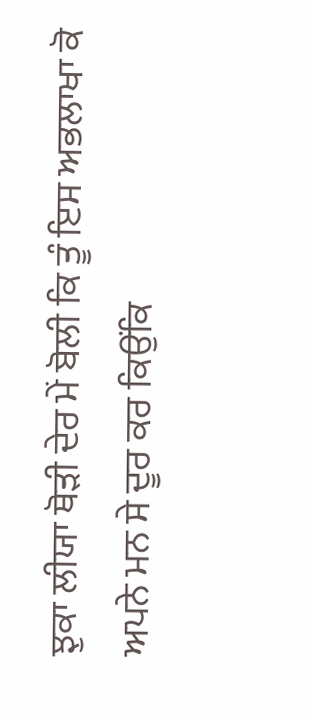ਝੁਕਾ ਲੀਯਾ ਥੋੜੀ ਦੇਰ ਮੇਂ ਬੋਲੀ ਕਿ ਤੂੰ ਇਸ ਅਭਲਾਖਾ ਕੋ ਅਪਨੇ ਮਨ ਸੇ ਦੂਰ ਕਰ ਕਿਉਂਕਿ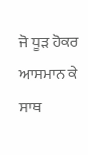ਜੋ ਧੂੜ ਹੋਕਰ ਆਸਮਾਨ ਕੇ ਸਾਥ